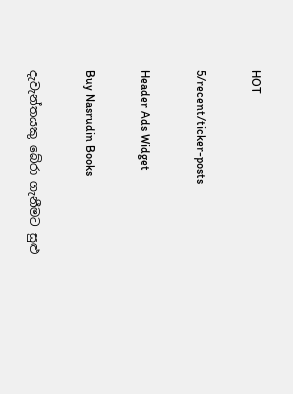HOT

5/recent/ticker-posts

Header Ads Widget

Buy Nasrudin Books

දැවැන්තයකු බේරා ගැනීමට සුළු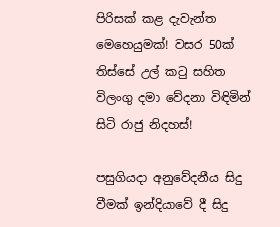පිරිසක් කළ දැවැන්ත මෙහෙයුමක්! වසර 50ක් තිස්සේ උල් කටු සහිත විලංගු දමා වේදනා විඳිමින් සිටි රාජු නිදහස්!

පසුගියදා අනුවේදනීය සිදු වීමක් ඉන්දියාවේ දී සිදු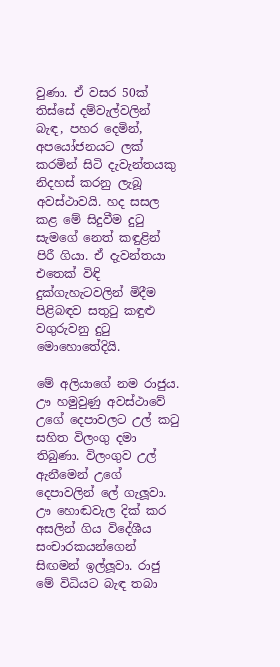වුණා. ඒ වසර 50ක් තිස්සේ දම්වැල්වලින් බැඳ, පහර දෙමින්, අපයෝජනයට ලක් කරමින් සිටි දැවැන්තයකු නිදහස් කරනු ලැබූ අවස්ථාවයි. හද සසල කළ මේ සිදුවීම දුටු සැමගේ නෙත් කඳුළින් පිරී ගියා. ඒ දැවන්තයා එතෙක් විඳි දුක්ගැහැටවලින් මිදීම පිළිබඳව සතුටු කඳුළු වගුරුවනු දුටු මොහොතේදියි.

මේ අලියාගේ නම රාජුය. ඌ හමුවුණු අවස්ථාවේ උගේ දෙපාවලට උල් කටු සහිත විලංගු දමා තිබුණා. විලංගුව උල් ඇනීමෙන් උගේ දෙපාවලින් ලේ ගැලූවා. ඌ හොඬවැල දික් කර අසලින් ගිය විදේශීය සංචාරකයන්ගෙන් සිඟමන් ඉල්ලූවා. රාජු මේ විධියට බැඳ තබා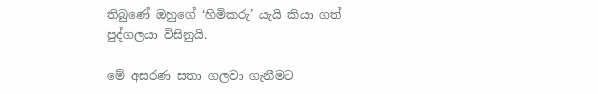තිබුණේ ඔහුගේ ‘හිමිකරු’ යැයි කියා ගත් පුද්ගලයා විසිනුයි.

මේ අසරණ සතා ගලවා ගැනීමට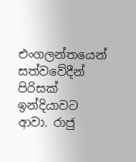එංගලන්තයෙන් සත්වවේදීන් පිරිසක් ඉන්දියාවට ආවා. රාජු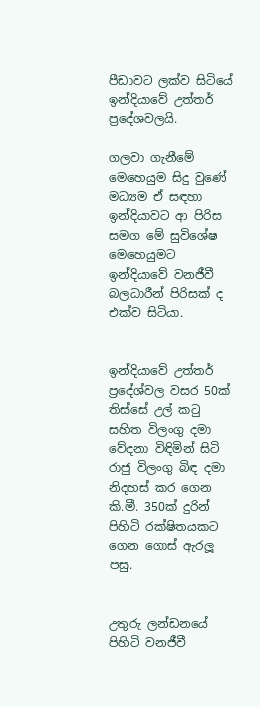පීඩාවට ලක්ව සිටියේ ඉන්දියාවේ උත්තර් ප්‍රදේශවලයි.

ගලවා ගැනීමේ මෙහෙයුම සිදු වුණේ මධ්‍යම ඒ සඳහා ඉන්දියාවට ආ පිරිස සමග මේ සුවිශේෂ මෙහෙයුමට ඉන්දියාවේ වනජීවී බලධාරීන් පිරිසක් ද එක්ව සිටියා.


ඉන්දියාවේ උත්තර් ප්‍රදේශ්වල වසර 50ක් තිස්සේ උල් කටු සහිත විලංගු දමා වේදනා විඳිමින් සිටි රාජු විලංගු බිඳ දමා නිදහස් කර ගෙන කි.මී. 350ක් දුරින් පිහිටි රක්ෂිතයකට ගෙන ගොස් ඇරලූ පසු.


උතුරු ලන්ඩනයේ පිහිටි වනජීවී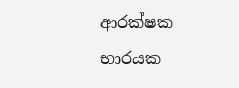ආරක්ෂක භාරයක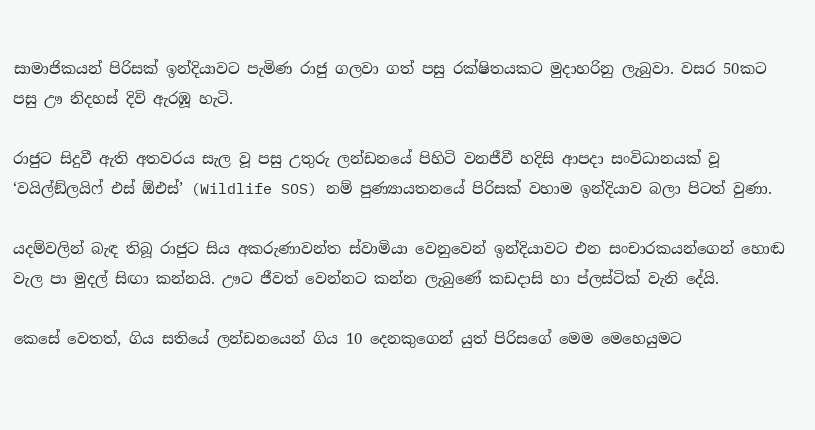සාමාජිකයන් පිරිසක් ඉන්දියාවට පැමිණ රාජු ගලවා ගත් පසු රක්ෂිතයකට මුදාහරිනු ලැබුවා. වසර 50කට පසු ඌ නිදහස් දිවි ඇරඹූ හැටි.

රාජුට සිදුවී ඇති අතවරය සැල වූ පසු උතුරු ලන්ඩනයේ පිහිටි වනජීවී හදිසි ආපදා සංවිධානයක් වූ ‘වයිල්ඞ්ලයිෆ් එස් ඕඑස්’ (Wildlife SOS) නම් පුණ්‍යායතනයේ පිරිසක් වහාම ඉන්දියාව බලා පිටත් වුණා.

යදම්වලින් බැඳ තිබූ රාජුට සිය අකරුණාවන්ත ස්වාමියා වෙනුවෙන් ඉන්දියාවට එන සංචාරකයන්ගෙන් හොඬ වැල පා මුදල් සිඟා කන්නයි. ඌට ජීවත් වෙන්නට කන්න ලැබුණේ කඩදාසි හා ප්ලස්ටික් වැනි දේයි.

කෙසේ වෙතත්, ගිය සතියේ ලන්ඩනයෙන් ගිය 10 දෙනකුගෙන් යුත් පිරිසගේ මෙම මෙහෙයුමට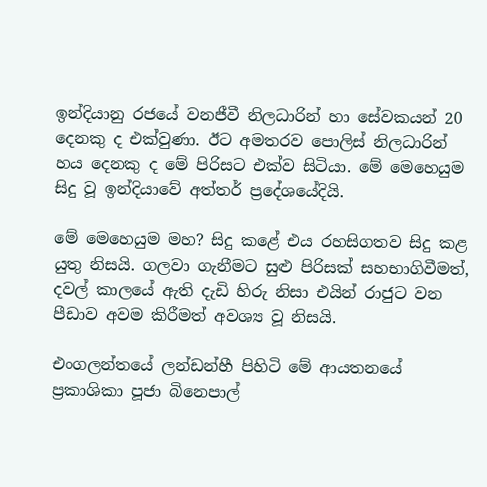ඉන්දියානු රජයේ වනජීවී නිලධාරින් හා සේවකයන් 20 දෙනකු ද එක්වුණා. ඊට අමතරව පොලිස් නිලධාරින් හය දෙනකු ද මේ පිරිසට එක්ව සිටියා. මේ මෙහෙයුම සිදු වූ ඉන්දියාවේ අත්තර් ප්‍රදේශයේදියි.

මේ මෙහෙයුම මහ? සිදු කළේ එය රහසිගතව සිදු කළ යුතු නිසයි. ගලවා ගැනීමට සුළු පිරිසක් සහභාගිවීමත්, දවල් කාලයේ ඇති දැඩි හිරු නිසා එයින් රාජුට වන පීඩාව අවම කිරීමත් අවශ්‍ය වූ නිසයි.

එංගලන්තයේ ලන්ඩන්හී පිහිටි මේ ආයතනයේ ප්‍රකාශිකා පූජා බිනෙපාල්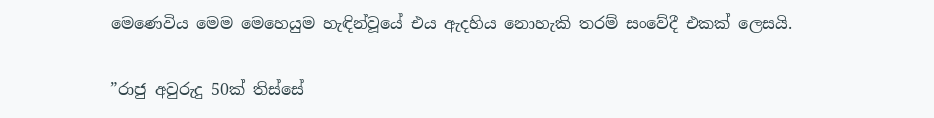මෙණෙවිය මෙම මෙහෙයුම හැඳින්වූයේ එය ඇදහිය නොහැකි තරම් සංවේදී එකක් ලෙසයි.

”රාජු අවුරුදු 50ක් තිස්සේ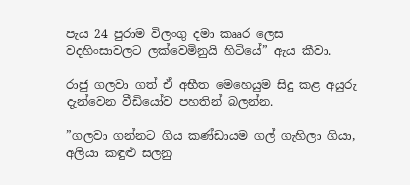පැය 24 පුරාම විලංගු දමා කෲර ලෙස වදහිංසාවලට ලක්වෙමිනුයි හිටියේ” ඇය කීවා.

රාජු ගලවා ගත් ඒ අභීත මෙහෙයුම සිදු කළ අයුරු දැන්වෙන වීඩියෝව පහතින් බලන්න.

”ගලවා ගන්නට ගිය කණ්ඩායම ගල් ගැහිලා ගියා, අලියා කඳුළු සලනු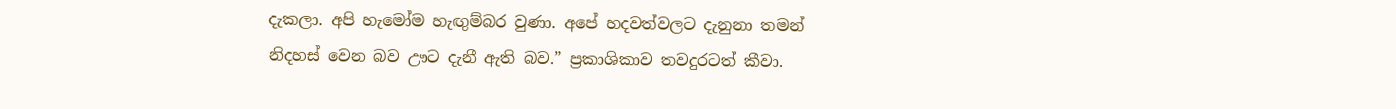දැකලා. අපි හැමෝම හැඟුම්බර වුණා. අපේ හදවත්වලට දැනුනා තමන් නිදහස් වෙන බව ඌට දැනී ඇති බව.” ප්‍රකාශිකාව තවදුරටත් කීවා.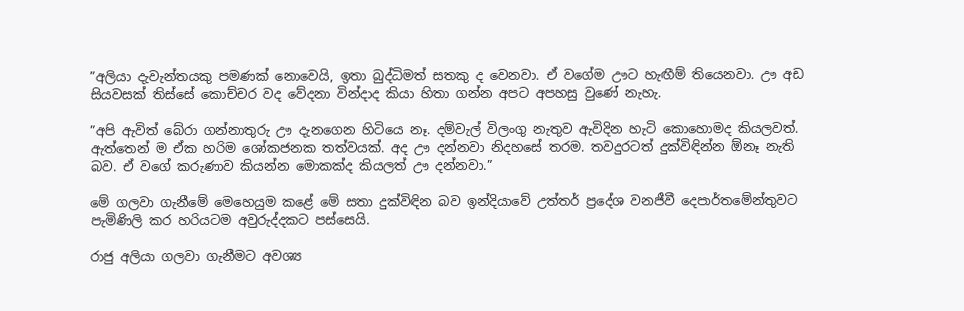”අලියා දැවැන්තයකු පමණක් නොවෙයි, ඉතා බුද්ධිමත් සතකු ද වෙනවා. ඒ වගේම ඌට හැඟීම් තියෙනවා. ඌ අඩ සියවසක් තිස්සේ කොච්චර වද වේදනා වින්දාද කියා හිතා ගන්න අපට අපහසු වුණේ නැහැ.

”අපි ඇවිත් බේරා ගන්නාතුරු ඌ දැනගෙන හිටියෙ නෑ. දම්වැල් විලංගු නැතුව ඇවිදින හැටි කොහොමද කියලවත්. ඇත්තෙන් ම ඒක හරිම ශෝකජනක තත්වයක්. අද ඌ දන්නවා නිදහසේ තරම. තවදුරටත් දුක්විඳින්න ඕනෑ නැති බව. ඒ වගේ කරුණාව කියන්න මොකක්ද කියලත් ඌ දන්නවා.”

මේ ගලවා ගැනීමේ මෙහෙයුම කළේ මේ සතා දුක්විඳින බව ඉන්දියාවේ උත්තර් ප්‍රදේශ වනජීවී දෙපාර්තමේන්තුවට පැමිණිලි කර හරියටම අවුරුද්දකට පස්සෙයි.

රාජු අලියා ගලවා ගැනීමට අවශ්‍ය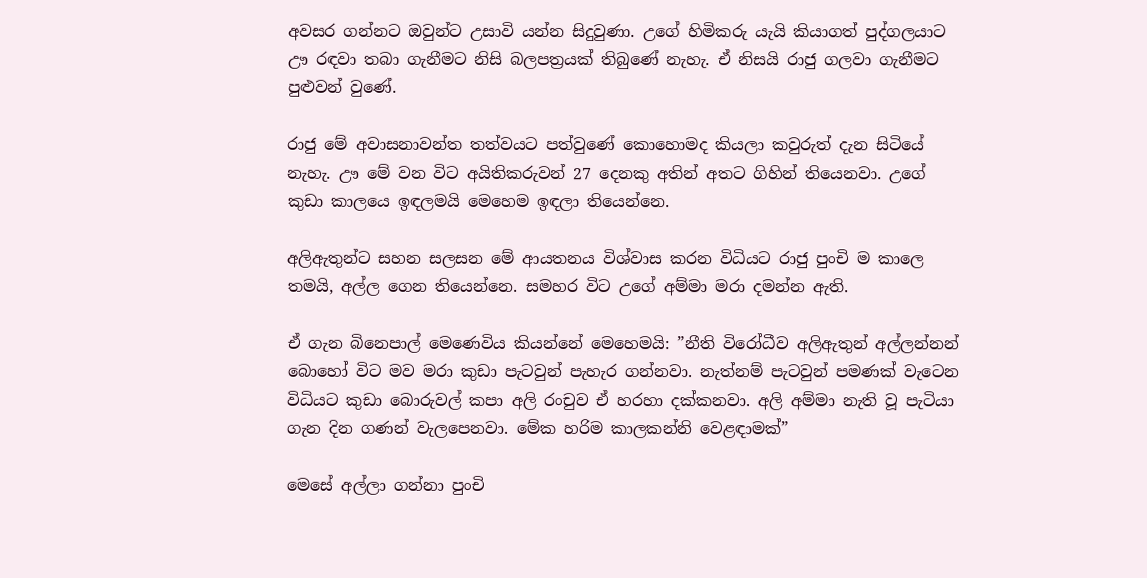අවසර ගන්නට ඔවුන්ට උසාවි යන්න සිදුවුණා. උගේ හිමිකරු යැයි කියාගත් පුද්ගලයාට ඌ රඳවා තබා ගැනීමට නිසි බලපත්‍රයක් තිබුණේ නැහැ. ඒ නිසයි රාජු ගලවා ගැනීමට පුළුවන් වුණේ.

රාජු මේ අවාසනාවන්ත තත්වයට පත්වුණේ කොහොමද කියලා කවුරුත් දැන සිටියේ නැහැ. ඌ මේ වන විට අයිතිකරුවන් 27 දෙනකු අතින් අතට ගිහින් තියෙනවා. උගේ කුඩා කාලයෙ ඉඳලමයි මෙහෙම ඉඳලා තියෙන්නෙ.

අලිඇතුන්ට සහන සලසන මේ ආයතනය විශ්වාස කරන විධියට රාජු පුංචි ම කාලෙ තමයි, අල්ල ගෙන තියෙන්නෙ. සමහර විට උගේ අම්මා මරා දමන්න ඇති.

ඒ ගැන බිනෙපාල් මෙණෙවිය කියන්නේ මෙහෙමයි: ”නීති විරෝධීව අලිඇතුන් අල්ලන්නන් බොහෝ විට මව මරා කුඩා පැටවුන් පැහැර ගන්නවා. නැත්නම් පැටවුන් පමණක් වැටෙන විධියට කුඩා බොරුවල් කපා අලි රංචුව ඒ හරහා දක්කනවා. අලි අම්මා නැති වූ පැටියා ගැන දින ගණන් වැලපෙනවා. මේක හරිම කාලකන්නි වෙළඳාමක්”

මෙසේ අල්ලා ගන්නා පුංචි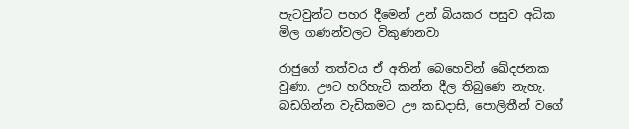පැටවුන්ට පහර දීමෙන් උන් බියකර පසුව අධික මිල ගණන්වලට විකුණනවා

රාජුගේ තත්වය ඒ අතින් බෙහෙවින් ඛේදජනක වුණා. ඌට හරිහැටි කන්න දීල තිබුණෙ නැහැ. බඩගින්න වැඩිකමට ඌ කඩදාසි, පොලිතීන් වගේ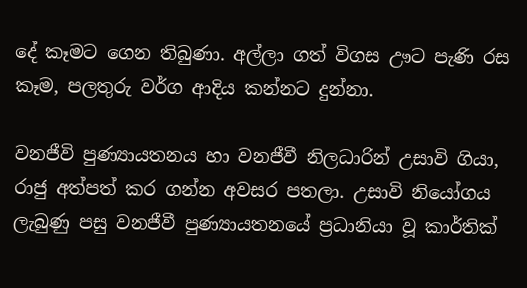දේ කෑමට ගෙන තිබුණා. අල්ලා ගත් විගස ඌට පැණි රස කෑම, පලතුරු වර්ග ආදිය කන්නට දුන්නා.

වනජීවි පුණ්‍යායතනය හා වනජීවී නිලධාරින් උසාවි ගියා, රාජු අත්පත් කර ගන්න අවසර පතලා. උසාවි නියෝගය ලැබුණු පසු වනජීවී පුණ්‍යායතනයේ ප්‍රධානියා වූ කාර්තික්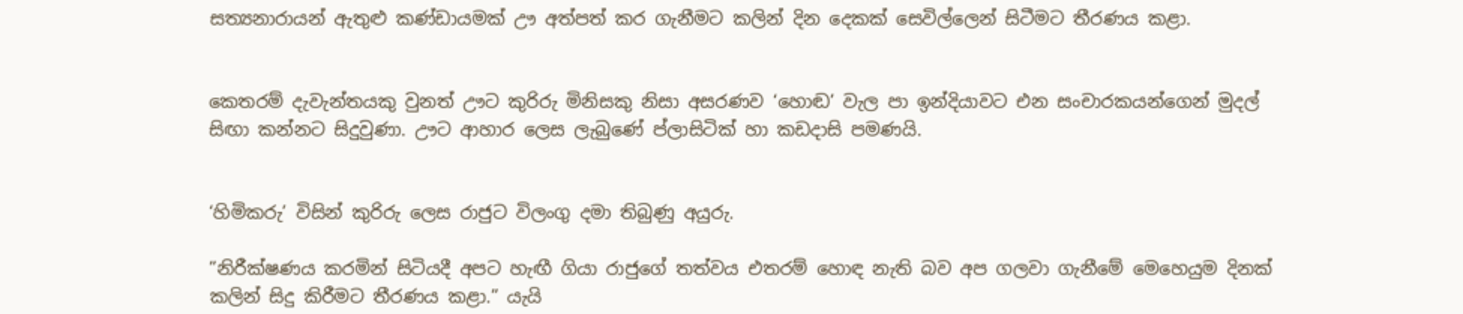සත්‍යනාරායන් ඇතුළු කණ්ඩායමක් ඌ අත්පත් කර ගැනීමට කලින් දින දෙකක් සෙවිල්ලෙන් සිටීමට තීරණය කළා.


කෙතරම් දැවැන්තයකු වුනත් ඌට කුරිරු මිනිසකු නිසා අසරණව ‘හොඬ’ වැල පා ඉන්දියාවට එන සංචාරකයන්ගෙන් මුදල් සිඟා කන්නට සිදුවුණා. ඌට ආහාර ලෙස ලැබුණේ ප්ලාසිටික් හා කඩදාසි පමණයි.


‘හිමිකරු’ විසින් කුරිරු ලෙස රාජුට විලංගු දමා තිබුණු අයුරු.

”නිරීක්ෂණය කරමින් සිටියදී අපට හැඟී ගියා රාජුගේ තත්වය එතරම් හොඳ නැති බව අප ගලවා ගැනීමේ මෙහෙයුම දිනක් කලින් සිදු කිරීමට තීරණය කළා.” යැයි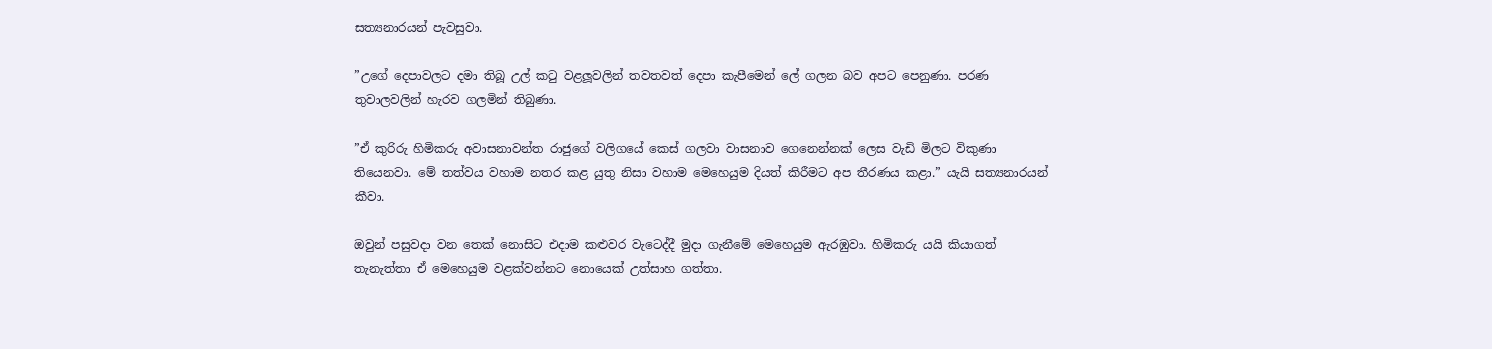සත්‍යනාරයන් පැවසුවා.

”උගේ දෙපාවලට දමා තිබූ උල් කටු වළලූවලින් තවතවත් දෙපා කැපීමෙන් ලේ ගලන බව අපට පෙනුණා. පරණ තුවාලවලින් හැරව ගලමින් තිබුණා.

”ඒ කුරිරු හිමිකරු අවාසනාවන්ත රාජුගේ වලිගයේ කෙස් ගලවා වාසනාව ගෙනෙන්නක් ලෙස වැඩි මිලට විකුණා තියෙනවා. මේ තත්වය වහාම නතර කළ යුතු නිසා වහාම මෙහෙයුම දියත් කිරීමට අප තීරණය කළා.” යැයි සත්‍යනාරයන් කීවා.

ඔවුන් පසුවදා වන තෙක් නොසිට එදාම කළුවර වැටෙද්දී මුදා ගැනීමේ මෙහෙයුම ඇරඹුවා. හිමිකරු යයි කියාගත් තැනැත්තා ඒ මෙහෙයුම වළක්වන්නට නොයෙක් උත්සාහ ගත්තා.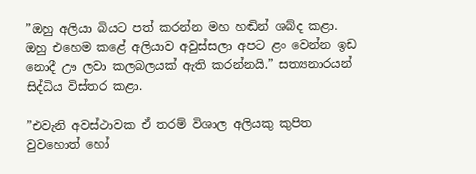”ඔහු අලියා බියට පත් කරන්න මහ හඬින් ශබ්ද කළා. ඔහු එහෙම කළේ අලියාව අවුස්සලා අපට ළං වෙන්න ඉඩ නොදී ඌ ලවා කලබලයක් ඇති කරන්නයි.” සත්‍යනාරයන් සිද්ධිය විස්තර කළා.

”එවැනි අවස්ථාවක ඒ තරම් විශාල අලියකු කුපිත වුවහොත් හෝ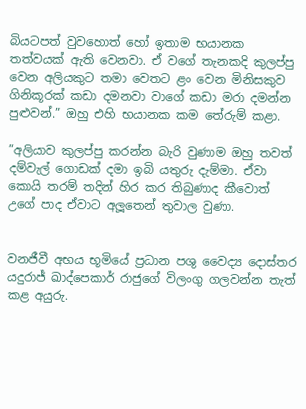බියටපත් වුවහොත් හෝ ඉතාම භයානක තත්වයක් ඇති වෙනවා. ඒ වගේ තැනකදි කුලප්පු වෙන අලියකුට තමා වෙතට ළං වෙන මිනිසකුව ගිනිකූරක් කඩා දමනවා වාගේ කඩා මරා දමන්න පුළුවන්.” ඔහු එහි භයානක කම තේරුම් කළා.

”අලියාව කුලප්පු කරන්න බැරි වුණාම ඔහු තවත් දම්වැල් ගොඩක් දමා ඉබි යතුරු දැම්මා. ඒවා කොයි තරම් තදින් හිර කර තිබුණාද කීවොත් උගේ පාද ඒවාට අලූතෙන් තුවාල වුණා.


වනජීවී අභය භූමියේ ප්‍රධාන පශු වෛද්‍ය දොස්තර යදුරාජ් ඛාද්පෙකාර් රාජුගේ විලංගු ගලවන්න තැත් කළ අයුරු.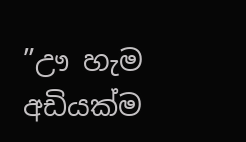”ඌ හැම අඩියක්ම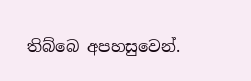තිබ්බෙ අපහසුවෙන්.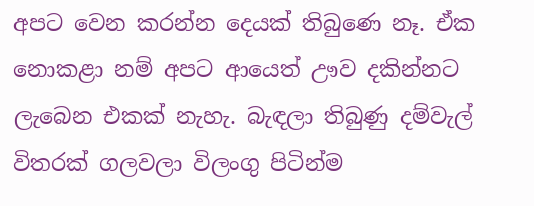අපට වෙන කරන්න දෙයක් තිබුණෙ නෑ. ඒක නොකළා නම් අපට ආයෙත් ඌව දකින්නට ලැබෙන එකක් නැහැ. බැඳලා තිබුණු දම්වැල් විතරක් ගලවලා විලංගු පිටින්ම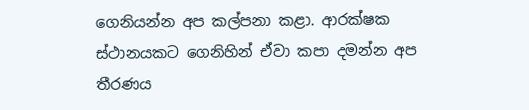ගෙනියන්න අප කල්පනා කළා. ආරක්ෂක ස්ථානයකට ගෙනිහින් ඒවා කපා දමන්න අප තීරණය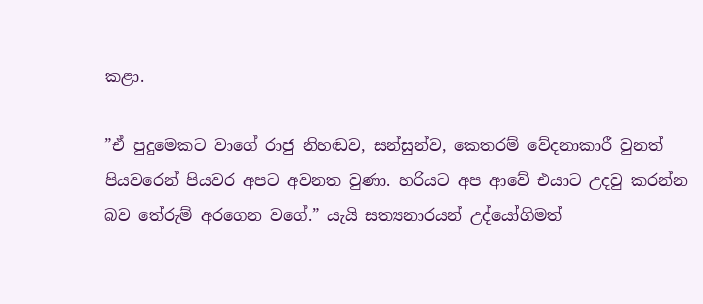කළා.

”ඒ පුදුමෙකට වාගේ රාජු නිහඬව, සන්සුන්ව, කෙතරම් වේදනාකාරී වුනත් පියවරෙන් පියවර අපට අවනත වුණා. හරියට අප ආවේ එයාට උදවු කරන්න බව තේරුම් අරගෙන වගේ.” යැයි සත්‍යනාරයන් උද්යෝගිමත්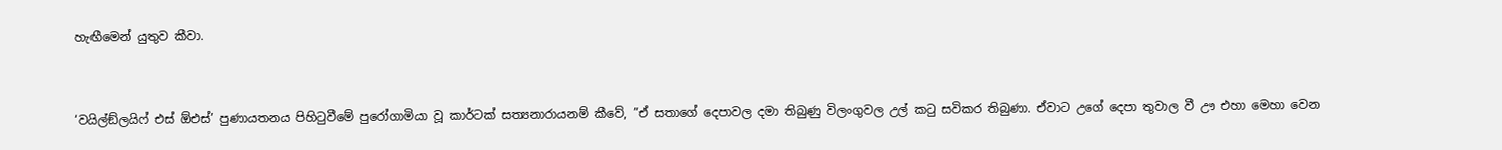හැඟීමෙන් යුතුව කීවා.


‘වයිල්ඞ්ලයිෆ් එස් ඕඑස්’ පුණායතනය පිහිටුවීමේ පුරෝගාමියා වූ කාර්ටක් සත්‍යනාරායනම් කීවේ, ”ඒ සතාගේ දෙපාවල දමා තිබුණු විලංගුවල උල් කටු සවිකර තිබුණා. ඒවාට උගේ දෙපා තුවාල වී ඌ එහා මෙහා වෙන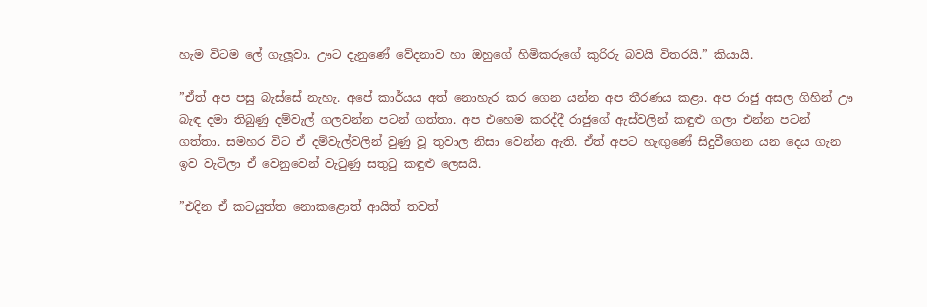හැම විටම ලේ ගැලූවා. ඌට දැනුණේ වේදනාව හා ඔහුගේ හිමිකරුගේ කුරිරු බවයි විතරයි.” කියායි.

”ඒත් අප පසු බැස්සේ නැහැ. අපේ කාර්යය අත් නොහැර කර ගෙන යන්න අප තීරණය කළා. අප රාජු අසල ගිහින් ඌ බැඳ දමා තිබුණු දම්වැල් ගලවන්න පටන් ගත්තා. අප එහෙම කරද්දී රාජුගේ ඇස්වලින් කඳුළු ගලා එන්න පටන් ගත්තා. සමහර විට ඒ දම්වැල්වලින් වුණු වූ තුවාල නිසා වෙන්න ඇති. ඒත් අපට හැඟුණේ සිදුවීගෙන යන දෙය ගැන ඉව වැටිලා ඒ වෙනුවෙන් වැටුණු සතුටු කඳුළු ලෙසයි.

”එදින ඒ කටයුත්ත නොකළොත් ආයිත් තවත්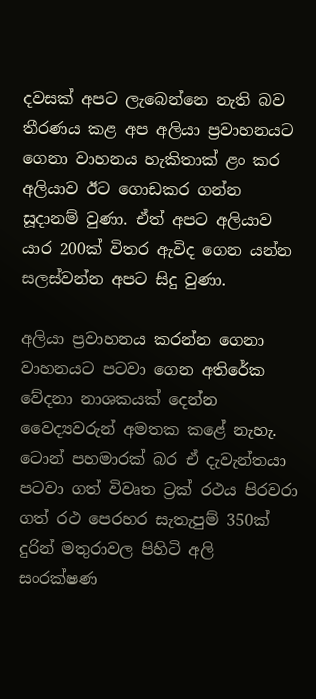දවසක් අපට ලැබෙන්නෙ නැති බව තීරණය කළ අප අලියා ප්‍රවාහනයට ගෙනා වාහනය හැකිතාක් ළං කර අලියාව ඊට ගොඩකර ගන්න සූදානම් වුණා. ඒත් අපට අලියාව යාර 200ක් විතර ඇවිද ගෙන යන්න සලස්වන්න අපට සිදු වුණා.

අලියා ප්‍රවාහනය කරන්න ගෙනා වාහනයට පටවා ගෙන අතිරේක වේදනා නාශකයක් දෙන්න වෛද්‍යවරුන් අමතක කළේ නැහැ. ටොන් පහමාරක් බර ඒ දැවැන්තයා පටවා ගත් විවෘත ට්‍රක් රථය පිරවරා ගත් රථ පෙරහර සැතැපුම් 350ක් දුරින් මතුරාවල පිහිටි අලි සංරක්ෂණ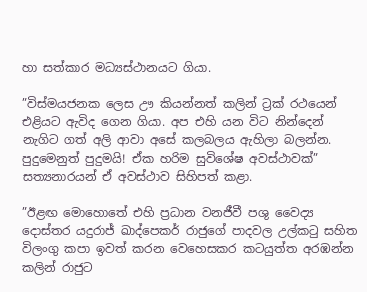හා සත්කාර මධ්‍යස්ථානයට ගියා.

”විස්මයජනක ලෙස ඌ කියන්නත් කලින් ට්‍රක් රථයෙන් එළියට ඇවිද ගෙන ගියා. අප එහි යන විට නින්දෙන් නැගිට ගත් අලි ආවා අසේ කලබලය ඇහිලා බලන්න. පුදුමෙනුත් පුදුමයි! ඒක හරිම සුවිශේෂ අවස්ථාවක්” සත්‍යනාරයන් ඒ අවස්ථාව සිහිපත් කළා.

”ඊළඟ මොහොතේ එහි ප්‍රධාන වනජීවී පශු වෛද්‍ය දොස්තර යදුරාජ් ඛාද්පෙකර් රාජුගේ පාදවල උල්කටු සහිත විලංගු කපා ඉවත් කරන වෙහෙසකර කටයුත්ත අරඹන්න කලින් රාජුට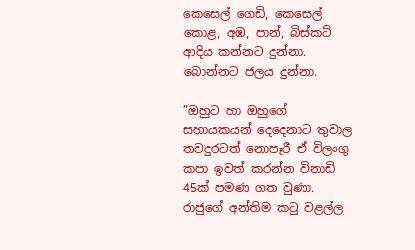කෙසෙල් ගෙඩි, කෙසෙල් කොළ, අඹ, පාන්, බිස්කට් ආදිය කන්නට දුන්නා. බොන්නට ජලය දුන්නා.

”ඔහුට හා ඔහුගේ සහායකයන් දෙදෙනාට තුවාල තවදුරටත් නොපෑරී ඒ විලංගු කපා ඉවත් කරන්න විනාඩි 45ක් පමණ ගත වුණා. රාජුගේ අන්තිම කටු වළල්ල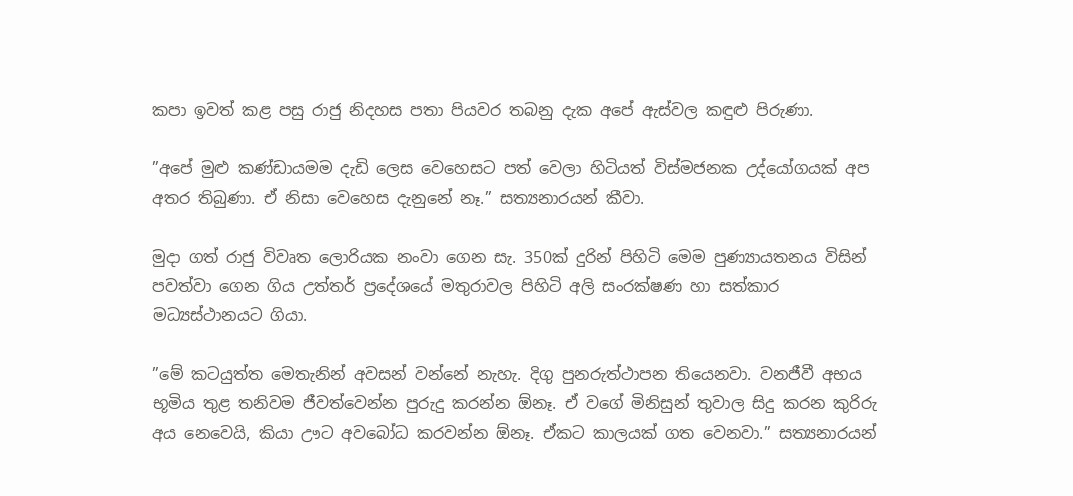කපා ඉවත් කළ පසු රාජු නිදහස පතා පියවර තබනු දැක අපේ ඇස්වල කඳුළු පිරුණා.

”අපේ මුළු කණ්ඩායමම දැඩි ලෙස වෙහෙසට පත් වෙලා හිටියත් විස්මජනක උද්යෝගයක් අප අතර තිබුණා. ඒ නිසා වෙහෙස දැනුනේ නෑ.” සත්‍යනාරයන් කීවා.

මුදා ගත් රාජු විවෘත ලොරියක නංවා ගෙන සැ. 350ක් දුරින් පිහිටි මෙම පුණ්‍යායතනය විසින් පවත්වා ගෙන ගිය උත්තර් ප්‍රදේශයේ මතුරාවල පිහිටි අලි සංරක්ෂණ හා සත්කාර මධ්‍යස්ථානයට ගියා.

”මේ කටයුත්ත මෙතැනින් අවසන් වන්නේ නැහැ. දිගු පුනරුත්ථාපන තියෙනවා. වනජීවී අභය භූමිය තුළ තනිවම ජීවත්වෙන්න පුරුදු කරන්න ඕනෑ. ඒ වගේ මිනිසුන් තුවාල සිදු කරන කුරිරු අය නෙවෙයි, කියා ඌට අවබෝධ කරවන්න ඕනෑ. ඒකට කාලයක් ගත වෙනවා.” සත්‍යනාරයන්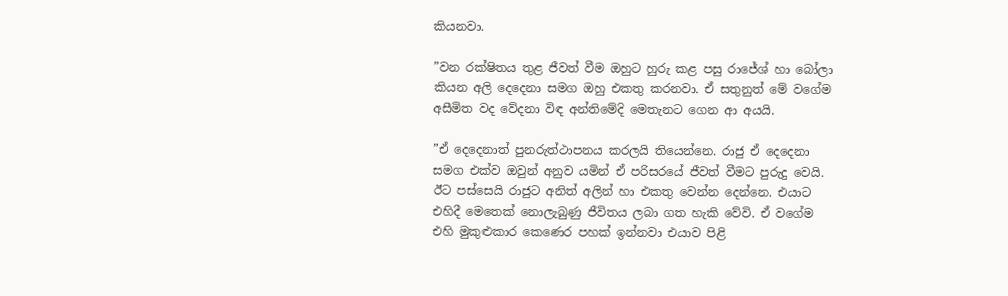කියනවා.

”වන රක්ෂිතය තුළ ජීවත් වීම ඔහුට හුරු කළ පසු රාජේශ් හා බෝලා කියන අලි දෙදෙනා සමග ඔහු එකතු කරනවා. ඒ සතුනුත් මේ වගේම අසීමිත වද වේදනා විඳ අන්තිමේදි මෙතැනට ගෙන ආ අයයි.

”ඒ දෙදෙනාත් පුනරුත්ථාපනය කරලයි තියෙන්නෙ. රාජු ඒ දෙදෙනා සමග එක්ව ඔවුන් අනුව යමින් ඒ පරිසරයේ ජීවත් වීමට පුරුදු වෙයි. ඊට පස්සෙයි රාජුට අනිත් අලින් හා එකතු වෙන්න දෙන්නෙ. එයාට එහිදී මෙතෙක් නොලැබුණු ජීවිතය ලබා ගත හැකි වේවි. ඒ වගේම එහි මුකුළුකාර කෙණෙර පහක් ඉන්නවා එයාව පිළි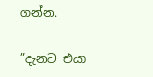ගන්න.

”දැනට එයා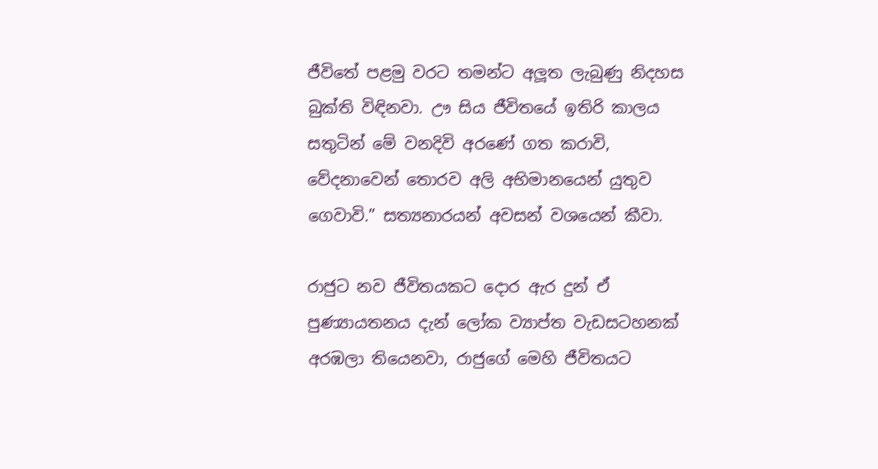ජීවිතේ පළමු වරට තමන්ට අලූත ලැබුණු නිදහස බුක්ති විඳිනවා. ඌ සිය ජීවිතයේ ඉතිරි කාලය සතුටින් මේ වනදිවි අරණේ ගත කරාවි, වේදනාවෙන් තොරව අලි අභිමානයෙන් යුතුව ගෙවාවි.” සත්‍යනාරයන් අවසන් වශයෙන් කීවා.

රාජුට නව ජීවිතයකට දොර ඇර දුන් ඒ පුණ්‍යායතනය දැන් ලෝක ව්‍යාප්ත වැඩසටහනක් අරඹලා තියෙනවා, රාජුගේ මෙහි ජීවිතයට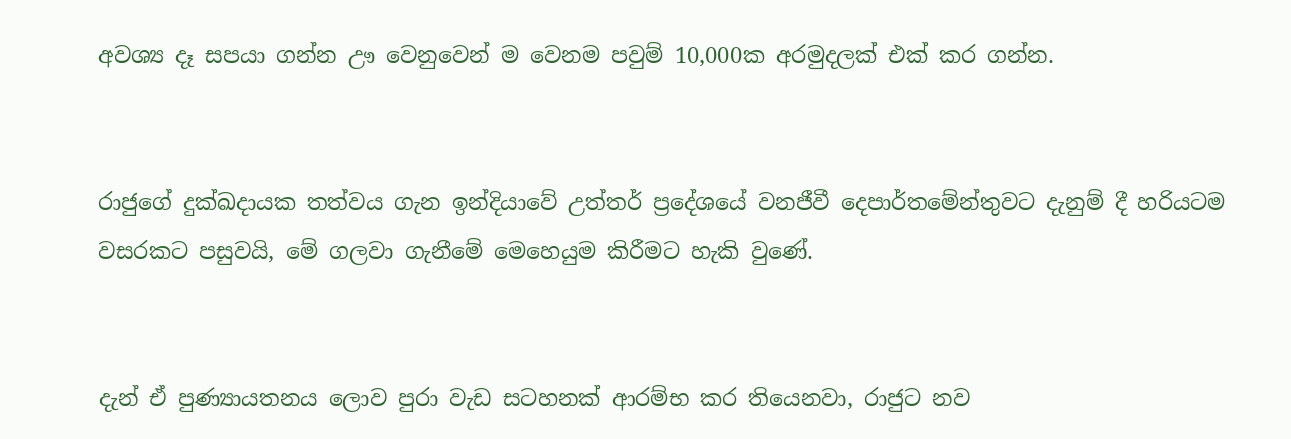අවශ්‍ය දෑ සපයා ගන්න ඌ වෙනුවෙන් ම වෙනම පවුම් 10,000ක අරමුදලක් එක් කර ගන්න.


රාජුගේ දුක්ඛදායක තත්වය ගැන ඉන්දියාවේ උත්තර් ප්‍රදේශයේ වනජීවී දෙපාර්තමේන්තුවට දැනුම් දී හරියටම වසරකට පසුවයි, මේ ගලවා ගැනීමේ මෙහෙයුම කිරීමට හැකි වුණේ.


දැන් ඒ පුණ්‍යායතනය ලොව පුරා වැඩ සටහනක් ආරම්භ කර තියෙනවා, රාජුට නව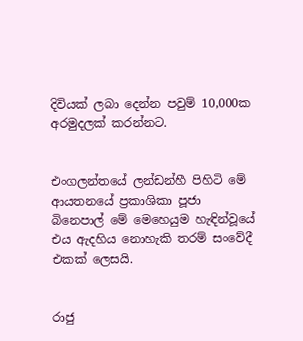දිවියක් ලබා දෙන්න පවුම් 10,000ක අරමුදලක් කරන්නට.


එංගලන්තයේ ලන්ඩන්හී පිහිටි මේ ආයතනයේ ප්‍රකාශිකා පූජා බිනෙපාල් මේ මෙහෙයුම හැඳින්වූයේ එය ඇදහිය නොහැකි තරම් සංවේදී එකක් ලෙසයි.


රාජු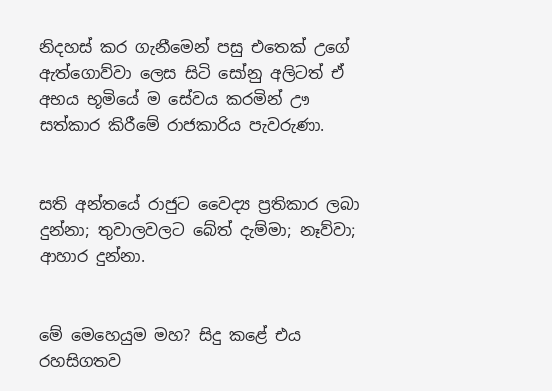නිදහස් කර ගැනීමෙන් පසු එතෙක් උගේ ඇත්ගොව්වා ලෙස සිටි සෝනු අලිටත් ඒ අභය භූමියේ ම සේවය කරමින් ඌ සත්කාර කිරීමේ රාජකාරිය පැවරුණා.


සති අන්තයේ රාජුට වෛද්‍ය ප්‍රතිකාර ලබා දුන්නා; තුවාලවලට බේත් දැම්මා; නෑව්වා; ආහාර දුන්නා.


මේ මෙහෙයුම මහ? සිදු කළේ එය රහසිගතව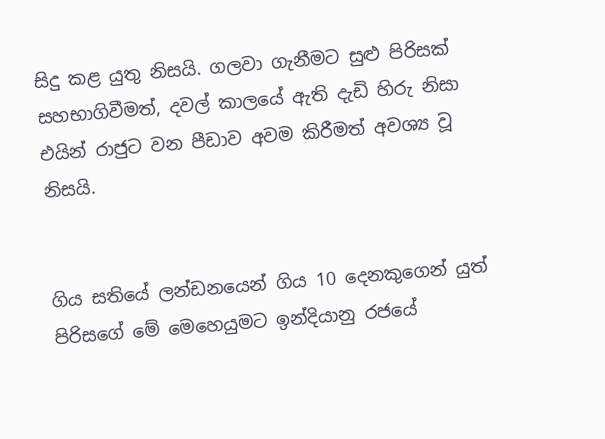සිදු කළ යුතු නිසයි. ගලවා ගැනීමට සුළු පිරිසක් සහභාගිවීමත්, දවල් කාලයේ ඇති දැඩි හිරු නිසා එයින් රාජුට වන පීඩාව අවම කිරීමත් අවශ්‍ය වූ නිසයි.


ගිය සතියේ ලන්ඩනයෙන් ගිය 10 දෙනකුගෙන් යුත් පිරිසගේ මේ මෙහෙයුමට ඉන්දියානු රජයේ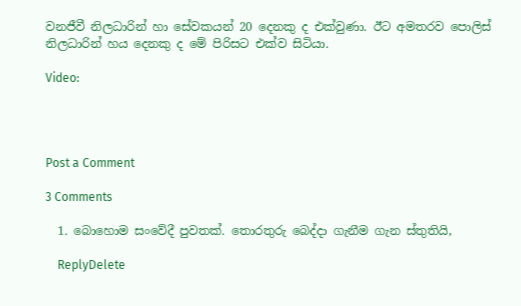වනජීවී නිලධාරින් හා සේවකයන් 20 දෙනකු ද එක්වුණා. ඊට අමතරව පොලිස් නිලධාරින් හය දෙනකු ද මේ පිරිසට එක්ව සිටියා.

Video:




Post a Comment

3 Comments

  1. බොහොම සංවේදී පුවතක්. තොරතුරු බෙද්දා ගැනීම ගැන ස්තුතියි,

    ReplyDelete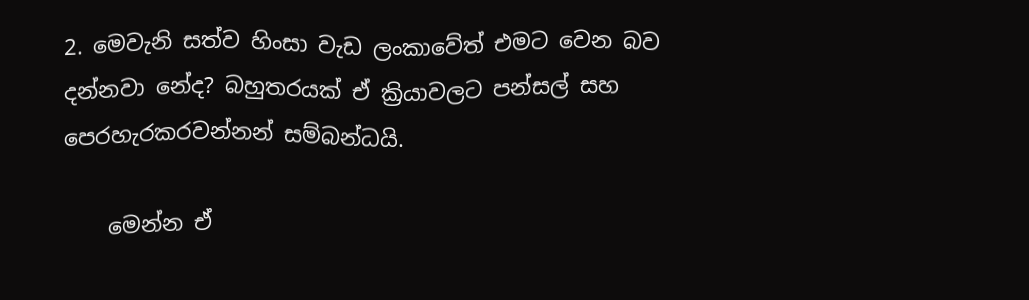2. මෙවැනි සත්ව හිංසා වැඩ ලංකාවේත් එමට වෙන බව දන්නවා නේද? බහුතරයක් ඒ ක්‍රියාවලට පන්සල් සහ පෙරහැරකරවන්නන් සම්බන්ධයි.

    මෙන්න ඒ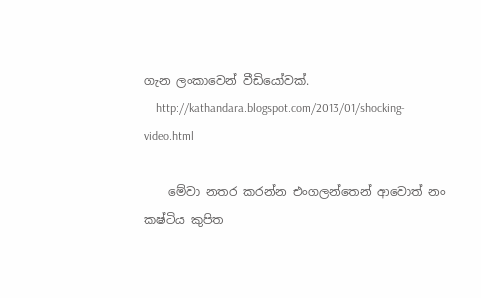ගැන ලංකාවෙන් වීඩියෝවක්.
    http://kathandara.blogspot.com/2013/01/shocking-video.html

    මේවා නතර කරන්න එංගලන්තෙන් ආවොත් නං කෂ්ටිය කුපිත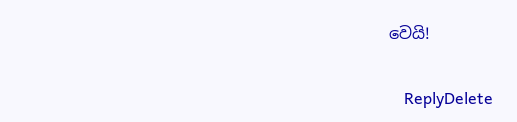වෙයි!

    ReplyDelete